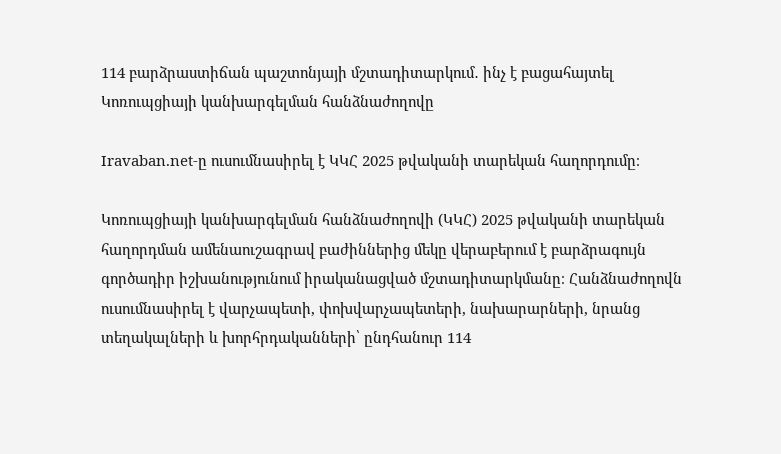114 բարձրաստիճան պաշտոնյայի մշտադիտարկում․ ինչ է բացահայտել Կոռուպցիայի կանխարգելման հանձնաժողովը

Iravaban.net-ը ուսումնասիրել է ԿԿՀ 2025 թվականի տարեկան հաղորդումը։

Կոռուպցիայի կանխարգելման հանձնաժողովի (ԿԿՀ) 2025 թվականի տարեկան հաղորդման ամենաուշագրավ բաժիններից մեկը վերաբերում է բարձրագույն գործադիր իշխանությունում իրականացված մշտադիտարկմանը։ Հանձնաժողովն ուսումնասիրել է վարչապետի, փոխվարչապետերի, նախարարների, նրանց տեղակալների և խորհրդականների՝ ընդհանուր 114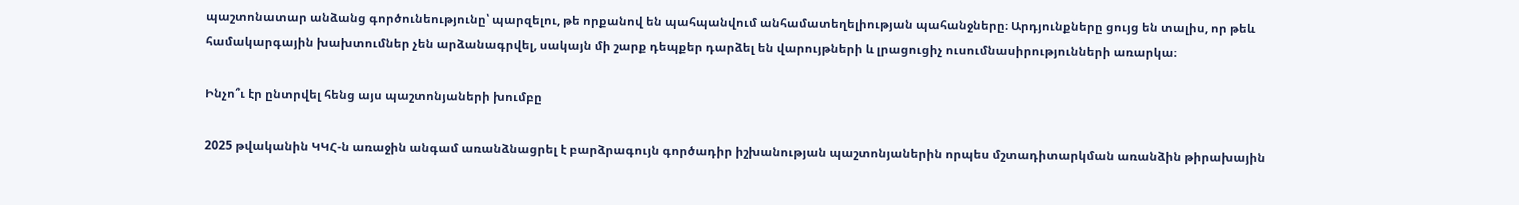պաշտոնատար անձանց գործունեությունը՝ պարզելու, թե որքանով են պահպանվում անհամատեղելիության պահանջները։ Արդյունքները ցույց են տալիս, որ թեև համակարգային խախտումներ չեն արձանագրվել, սակայն մի շարք դեպքեր դարձել են վարույթների և լրացուցիչ ուսումնասիրությունների առարկա։

Ինչո՞ւ էր ընտրվել հենց այս պաշտոնյաների խումբը

2025 թվականին ԿԿՀ-ն առաջին անգամ առանձնացրել է բարձրագույն գործադիր իշխանության պաշտոնյաներին որպես մշտադիտարկման առանձին թիրախային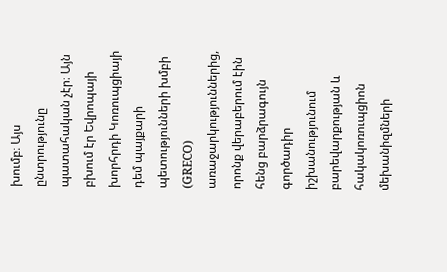խումբ։ Այս ընտրությունը պատահական չէր։ Այն բխում էր Եվրոպայի խորհրդի Կոռուպցիայի դեմ պայքարի պետությունների խմբի (GRECO) առաջարկություններից, որոնք վերաբերում էին հենց բարձրագույն գործադիր իշխանությունում բարեվարքության և հակակոռուպցիոն մեխանիզմների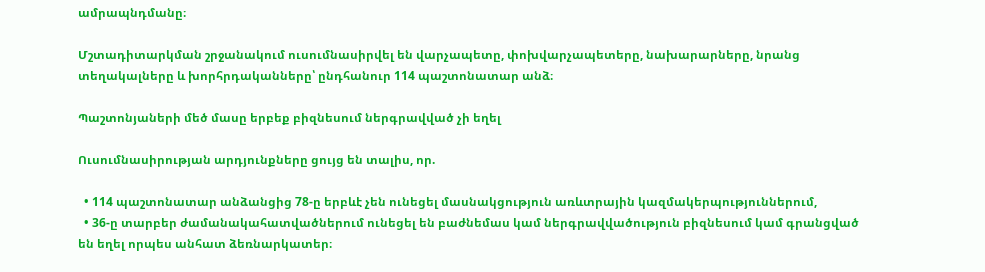ամրապնդմանը։

Մշտադիտարկման շրջանակում ուսումնասիրվել են վարչապետը, փոխվարչապետերը, նախարարները, նրանց տեղակալները և խորհրդականները՝ ընդհանուր 114 պաշտոնատար անձ։

Պաշտոնյաների մեծ մասը երբեք բիզնեսում ներգրավված չի եղել

Ուսումնասիրության արդյունքները ցույց են տալիս, որ.

  • 114 պաշտոնատար անձանցից 78-ը երբևէ չեն ունեցել մասնակցություն առևտրային կազմակերպություններում,
  • 36-ը տարբեր ժամանակահատվածներում ունեցել են բաժնեմաս կամ ներգրավվածություն բիզնեսում կամ գրանցված են եղել որպես անհատ ձեռնարկատեր։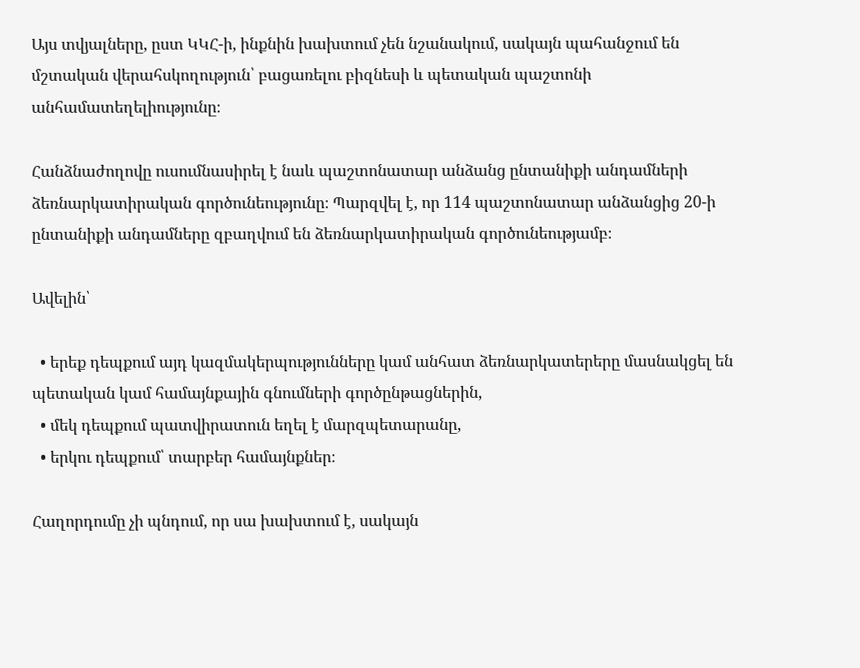Այս տվյալները, ըստ ԿԿՀ-ի, ինքնին խախտում չեն նշանակում, սակայն պահանջում են մշտական վերահսկողություն՝ բացառելու բիզնեսի և պետական պաշտոնի անհամատեղելիությունը։

Հանձնաժողովը ուսումնասիրել է նաև պաշտոնատար անձանց ընտանիքի անդամների ձեռնարկատիրական գործունեությունը։ Պարզվել է, որ 114 պաշտոնատար անձանցից 20-ի ընտանիքի անդամները զբաղվում են ձեռնարկատիրական գործունեությամբ։

Ավելին՝

  • երեք դեպքում այդ կազմակերպությունները կամ անհատ ձեռնարկատերերը մասնակցել են պետական կամ համայնքային գնումների գործընթացներին,
  • մեկ դեպքում պատվիրատուն եղել է մարզպետարանը,
  • երկու դեպքում՝ տարբեր համայնքներ։

Հաղորդումը չի պնդում, որ սա խախտում է, սակայն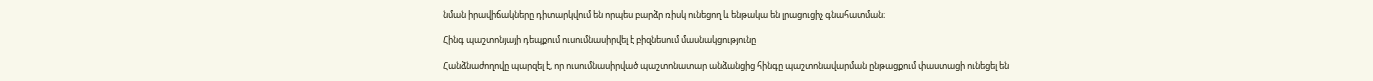նման իրավիճակները դիտարկվում են որպես բարձր ռիսկ ունեցող և ենթակա են լրացուցիչ գնահատման։

Հինգ պաշտոնյայի դեպքում ուսումնասիրվել է բիզնեսում մասնակցությունը

Հանձնաժողովը պարզել է, որ ուսումնասիրված պաշտոնատար անձանցից հինգը պաշտոնավարման ընթացքում փաստացի ունեցել են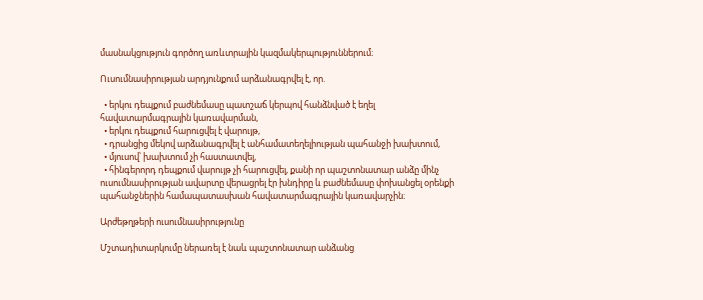մասնակցություն գործող առևտրային կազմակերպություններում։

Ուսումնասիրության արդյունքում արձանագրվել է, որ.

  • երկու դեպքում բաժնեմասը պատշաճ կերպով հանձնված է եղել հավատարմագրային կառավարման,
  • երկու դեպքում հարուցվել է վարույթ,
  • դրանցից մեկով արձանագրվել է անհամատեղելիության պահանջի խախտում,
  • մյուսով՝ խախտում չի հաստատվել,
  • հինգերորդ դեպքում վարույթ չի հարուցվել, քանի որ պաշտոնատար անձը մինչ ուսումնասիրության ավարտը վերացրել էր խնդիրը և բաժնեմասը փոխանցել օրենքի պահանջներին համապատասխան հավատարմագրային կառավարչին։

Արժեթղթերի ուսումնասիրությունը

Մշտադիտարկումը ներառել է նաև պաշտոնատար անձանց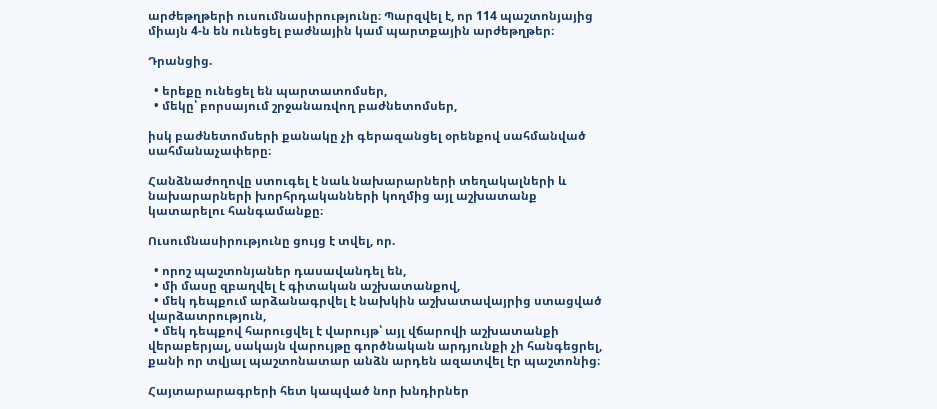արժեթղթերի ուսումնասիրությունը։ Պարզվել է, որ 114 պաշտոնյայից միայն 4-ն են ունեցել բաժնային կամ պարտքային արժեթղթեր։

Դրանցից.

  • երեքը ունեցել են պարտատոմսեր,
  • մեկը՝ բորսայում շրջանառվող բաժնետոմսեր,

իսկ բաժնետոմսերի քանակը չի գերազանցել օրենքով սահմանված սահմանաչափերը։

Հանձնաժողովը ստուգել է նաև նախարարների տեղակալների և նախարարների խորհրդականների կողմից այլ աշխատանք կատարելու հանգամանքը։

Ուսումնասիրությունը ցույց է տվել, որ.

  • որոշ պաշտոնյաներ դասավանդել են,
  • մի մասը զբաղվել է գիտական աշխատանքով,
  • մեկ դեպքում արձանագրվել է նախկին աշխատավայրից ստացված վարձատրություն,
  • մեկ դեպքով հարուցվել է վարույթ՝ այլ վճարովի աշխատանքի վերաբերյալ, սակայն վարույթը գործնական արդյունքի չի հանգեցրել, քանի որ տվյալ պաշտոնատար անձն արդեն ազատվել էր պաշտոնից։

Հայտարարագրերի հետ կապված նոր խնդիրներ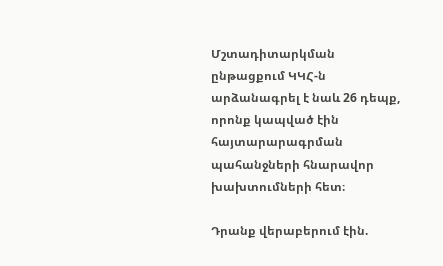Մշտադիտարկման ընթացքում ԿԿՀ-ն արձանագրել է նաև 26 դեպք, որոնք կապված էին հայտարարագրման պահանջների հնարավոր խախտումների հետ։

Դրանք վերաբերում էին.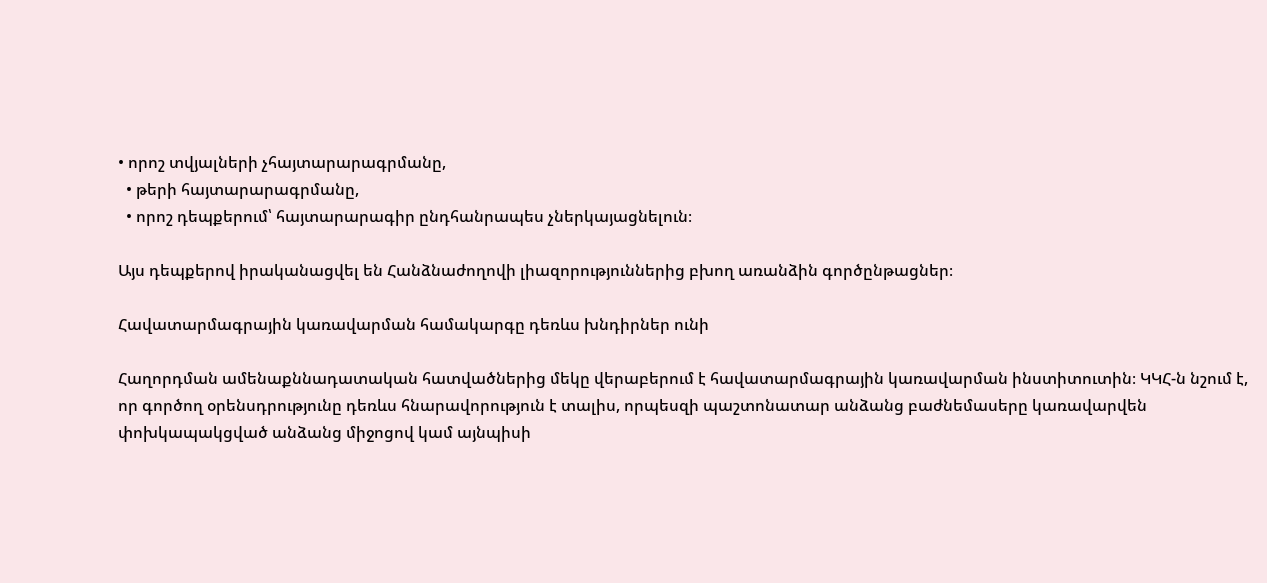• որոշ տվյալների չհայտարարագրմանը,
  • թերի հայտարարագրմանը,
  • որոշ դեպքերում՝ հայտարարագիր ընդհանրապես չներկայացնելուն։

Այս դեպքերով իրականացվել են Հանձնաժողովի լիազորություններից բխող առանձին գործընթացներ։

Հավատարմագրային կառավարման համակարգը դեռևս խնդիրներ ունի

Հաղորդման ամենաքննադատական հատվածներից մեկը վերաբերում է հավատարմագրային կառավարման ինստիտուտին։ ԿԿՀ-ն նշում է, որ գործող օրենսդրությունը դեռևս հնարավորություն է տալիս, որպեսզի պաշտոնատար անձանց բաժնեմասերը կառավարվեն փոխկապակցված անձանց միջոցով կամ այնպիսի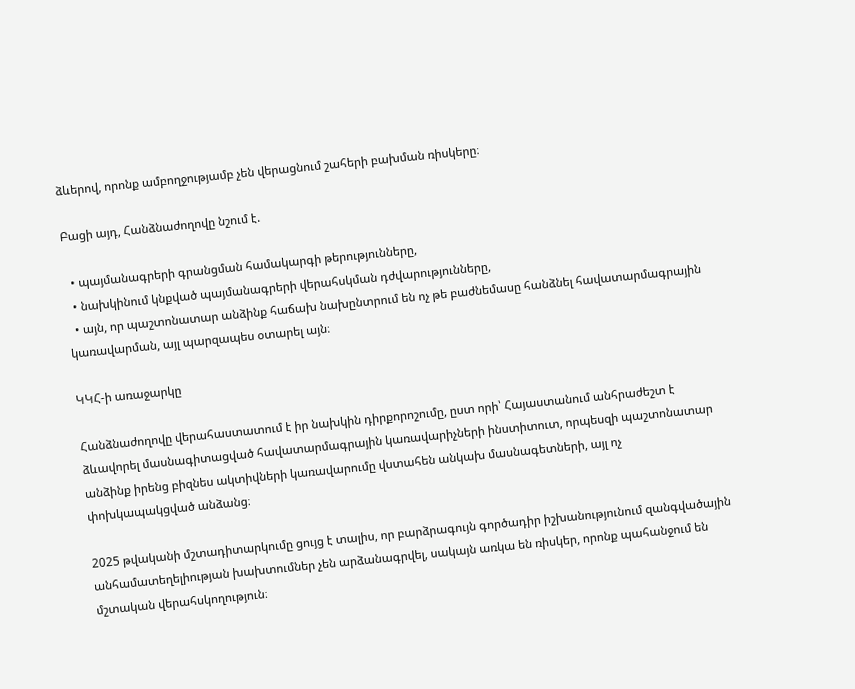ձևերով, որոնք ամբողջությամբ չեն վերացնում շահերի բախման ռիսկերը։

Բացի այդ, Հանձնաժողովը նշում է.

  • պայմանագրերի գրանցման համակարգի թերությունները,
  • նախկինում կնքված պայմանագրերի վերահսկման դժվարությունները,
  • այն, որ պաշտոնատար անձինք հաճախ նախընտրում են ոչ թե բաժնեմասը հանձնել հավատարմագրային կառավարման, այլ պարզապես օտարել այն։

ԿԿՀ-ի առաջարկը

Հանձնաժողովը վերահաստատում է իր նախկին դիրքորոշումը, ըստ որի՝ Հայաստանում անհրաժեշտ է ձևավորել մասնագիտացված հավատարմագրային կառավարիչների ինստիտուտ, որպեսզի պաշտոնատար անձինք իրենց բիզնես ակտիվների կառավարումը վստահեն անկախ մասնագետների, այլ ոչ փոխկապակցված անձանց։

2025 թվականի մշտադիտարկումը ցույց է տալիս, որ բարձրագույն գործադիր իշխանությունում զանգվածային անհամատեղելիության խախտումներ չեն արձանագրվել, սակայն առկա են ռիսկեր, որոնք պահանջում են մշտական վերահսկողություն։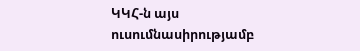ԿԿՀ-ն այս ուսումնասիրությամբ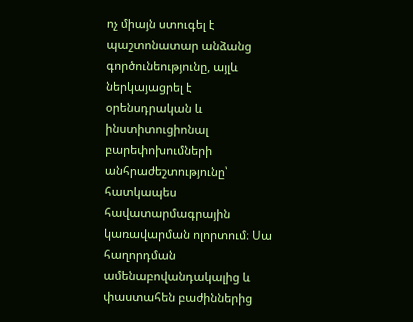ոչ միայն ստուգել է պաշտոնատար անձանց գործունեությունը, այլև ներկայացրել է օրենսդրական և ինստիտուցիոնալ բարեփոխումների անհրաժեշտությունը՝ հատկապես հավատարմագրային կառավարման ոլորտում։ Սա հաղորդման ամենաբովանդակալից և փաստահեն բաժիններից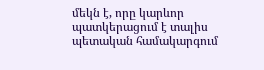մեկն է, որը կարևոր պատկերացում է տալիս պետական համակարգում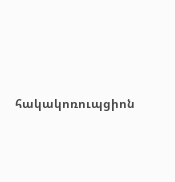հակակոռուպցիոն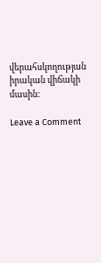վերահսկողության իրական վիճակի մասին։

Leave a Comment